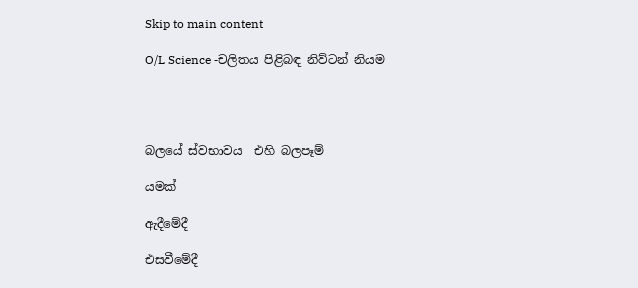Skip to main content

O/L Science -චලිතය පිළිබඳ නිව්ටන් නියම




බලයේ ස්වභාවය  එහි බලපෑම්

යමක්

ඇදීමේදී

එසවීමේදී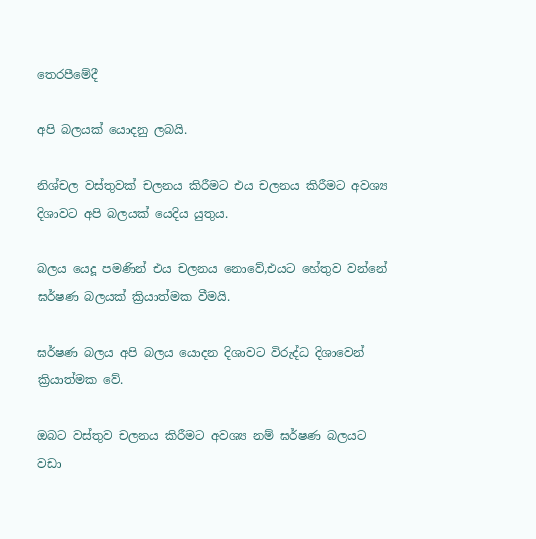තෙරපීමේදී

අපි බලයක් යොදනු ලබයි.

නිශ්චල වස්තුවක් චලනය කිරීමට එය චලනය කිරීමට අවශ්‍ය දිශාවට අපි බලයක් යෙදිය යුතුය.

බලය යෙදූ පමණින් එය චලනය නොවේ,එයට හේතුව වන්නේ ඝර්ෂණ බලයක් ක්‍රියාත්මක වීමයි.

ඝර්ෂණ බලය අපි බලය යොදන දිශාවට විරුද්ධ දිශාවෙන්  ක්‍රියාත්මක වේ.

ඔබට වස්තුව චලනය කිරීමට අවශ්‍ය නම් ඝර්ෂණ බලයට වඩා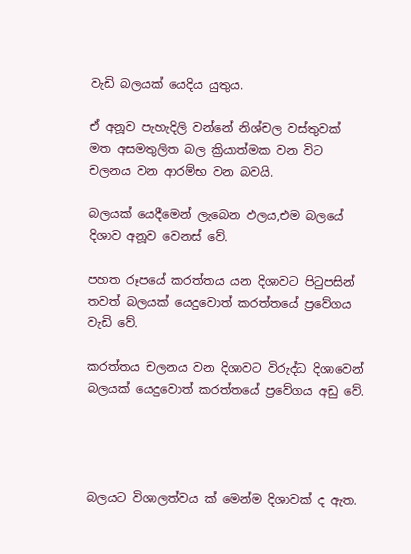වැඩි බලයක් යෙදිය යුතුය.

ඒ අනූව පැහැදිලි වන්නේ නිශ්චල වස්තුවක් මත අසමතුලිත බල ක්‍රියාත්මක වන විට චලනය වන ආරම්භ වන බවයි.

බලයක් යෙදීමෙන් ලැබෙන ඵලය,එම බලයේ දිශාව අනූව වෙනස් වේ.

පහත රූපයේ කරත්තය යන දිශාවට පිටුපසින් තවත් බලයක් යෙදුවොත් කරත්තයේ ප්‍රවේගය වැඩි වේ.

කරත්තය චලනය වන දිශාවට විරුද්ධ දිශාවෙන් බලයක් යෙදුවොත් කරත්තයේ ප්‍රවේගය අඩු වේ.




බලයට විශාලත්වය ක් මෙන්ම දිශාවක් ද ඇත.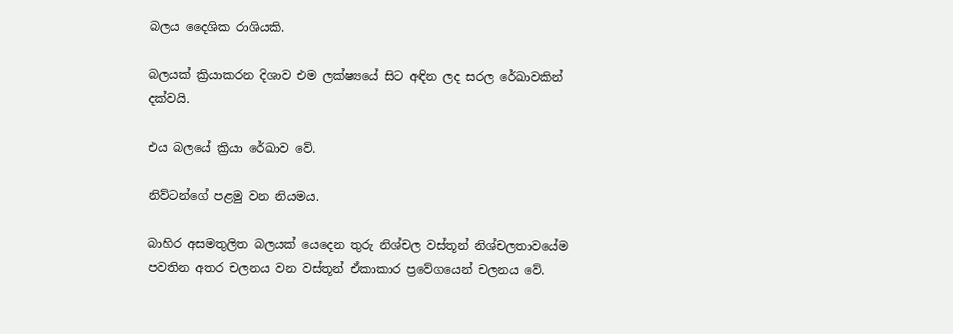බලය දෛශික රාශියකි.

බලයක් ක්‍රියාකරන දිශාව එම ලක්ෂ්‍යයේ සිට අඳින ලද සරල රේඛාවකින් දක්වයි.

එය බලයේ ක්‍රියා රේඛාව වේ.

නිව්ටන්ගේ පළමු වන නියමය.

බාහිර අසමතුලිත බලයක් යෙදෙන තුරු නිශ්චල වස්තූන් නිශ්චලතාවයේම පවතින අතර චලනය වන වස්තූන් ඒකාකාර ප්‍රවේගයෙන් චලනය වේ.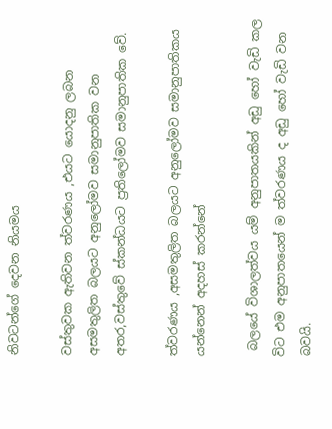නිවටන්ගේ දෙවන නියමය

වස්තුවක ඇතිවන ත්වරණය ,එයට යොදනු ලබන අසමතුලිත බලයට අනුලෝමව සමානුපාතික වන අතර,වස්තුවේ ස්කන්ධයට ප්‍රතිලෝමව සමානුපාතික වේ.

ත්වරණය ,අසමතුලිත බලයට අනුලෝමව සමානුපාතිකය යන්නෙන් අදහස් කරන්නේ

 බලයේ විශාලත්වය යම් අනුපාතයකින් අඩු හෝ වැඩි කල විට එම අනුපාතයෙන් ම ත්වරණය ද අඩු හෝ වැඩි වන බවයි.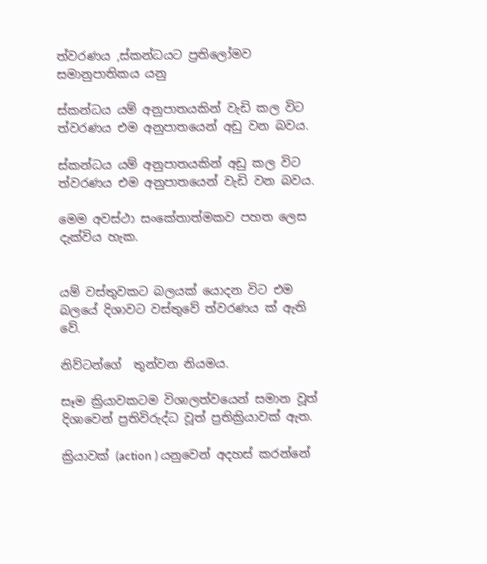ත්වරණය ,ස්කන්ධයට ප්‍රතිලෝමව සමානුපාතිකය යනු

ස්කන්ධය යම් අනුපාතයකින් වැඩි කල විට ත්වරණය එම අනුපාතයෙන් අඩු වන බවය.

ස්කන්ධය යම් අනුපාතයකින් අඩු කල විට ත්වරණය එම අනුපාතයෙන් වැඩි වන බවය.

මෙම අවස්ථා සංකේතාත්මකව පහත ලෙස දැක්විය හැක.


යම් වස්තුවකට බලයක් යොදන විට එම බලයේ දිශාවට වස්තුවේ ත්වරණය ක් ඇති වේ.

නිව්ටන්ගේ  තුන්වන නියමය.

සෑම ක්‍රියාවකටම විශාලත්වයෙන් සමාන වූත් දිශාවෙන් ප්‍රතිවිරුද්ධ වූත් ප්‍රතික්‍රියාවක් ඇත.

ක්‍රියාවක් (action ) යනුවෙන් අදහස් කරන්නේ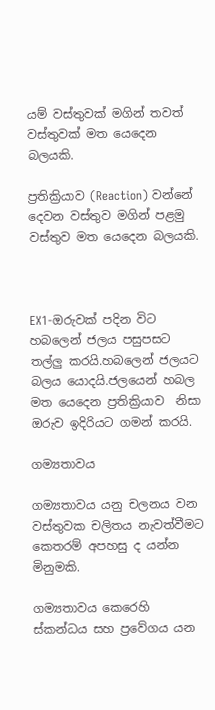යම් වස්තුවක් මගින් තවත් වස්තුවක් මත යෙදෙන බලයකි.

ප්‍රතික්‍රියාව (Reaction) වන්නේ දෙවන වස්තුව මගින් පළමු වස්තුව මත යෙදෙන බලයකි.



EX1-ඔරුවක් පදින විට හබලෙන් ජලය පසුපසට තල්ලු කරයි.හබලෙන් ජලයට බලය යොදයි.ජලයෙන් හබල මත යෙදෙන ප්‍රතික්‍රියාව  නිසා ඔරුව ඉදිරියට ගමන් කරයි.

ගම්‍යතාවය

ගම්‍යතාවය යනු චලනය වන වස්තුවක චලිතය නැවත්වීමට කෙතරම් අපහසු ද යන්න මිනුමකි.

ගම්‍යතාවය කෙරෙහි ස්කන්ධය සහ ප්‍රවේගය යන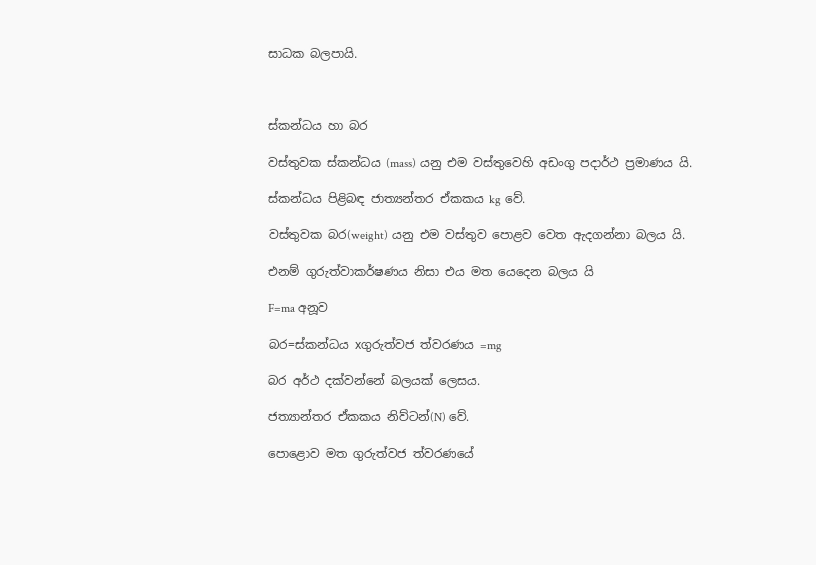සාධක බලපායි.



ස්කන්ධය හා බර

වස්තුවක ස්කන්ධය (mass) යනු එම වස්තුවෙහි අඩංගු පදාර්ථ ප්‍රමාණය යි.

ස්කන්ධය පිළිබඳ ජාත්‍යන්තර ඒකකය kg වේ.

වස්තුවක බර(weight) යනු එම වස්තුව පොළව වෙත ඇදගන්නා බලය යි.

එනම් ගුරුත්වාකර්ෂණය නිසා එය මත යෙදෙන බලය යි

F=ma අනූව

බර=ස්කන්ධය xගුරුත්වජ ත්වරණය =mg

බර අර්ථ දක්වන්නේ බලයක් ලෙසය.

ජත්‍යාන්තර ඒකකය නිව්ටන්(N) වේ.

පොළොව මත ගුරුත්වජ ත්වරණයේ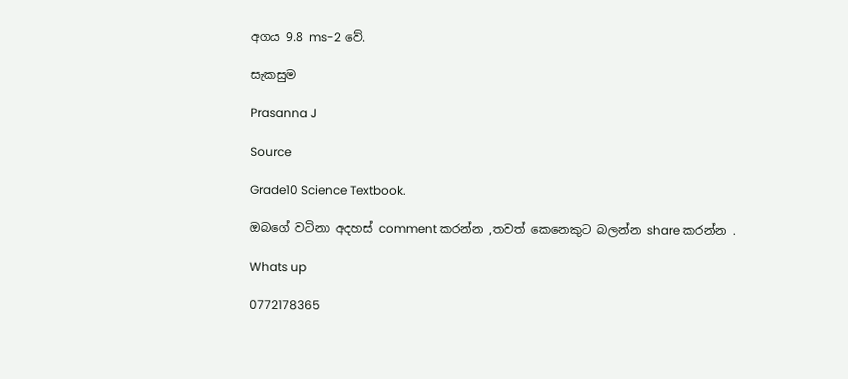අගය 9.8 ms-2 වේ.

සැකසුම

Prasanna J

Source

Grade10 Science Textbook.

ඔබගේ වටිනා අදහස් comment කරන්න ,තවත් කෙනෙකුට බලන්න share කරන්න .

Whats up

0772178365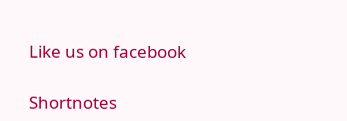Like us on facebook

Shortnotes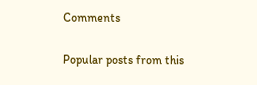Comments

Popular posts from this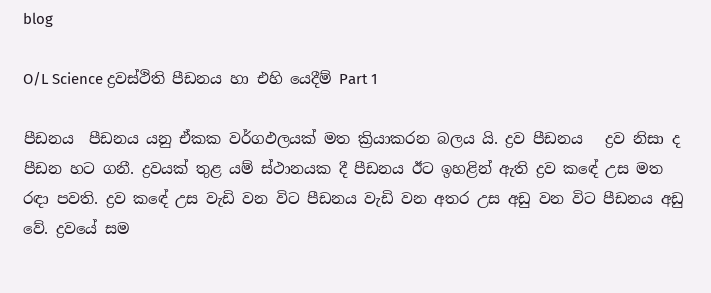blog

O/L Science ද්‍රවස්ථිති පීඩනය හා එහි යෙදීම් Part 1

පීඩනය  පීඩනය යනු ඒකක වර්ගඵලයක් මත ක්‍රියාකරන බලය යි. ද්‍රව පීඩනය   ද්‍රව නිසා ද පීඩන හට ගනී. ද්‍රවයක් තුළ යම් ස්ථානයක දී පීඩනය ඊට ඉහළින් ඇති ද්‍රව කඳේ උස මත රඳා පවති. ද්‍රව කඳේ උස වැඩි වන විට පීඩනය වැඩි වන අතර උස අඩු වන විට පීඩනය අඩු වේ. ද්‍රවයේ සම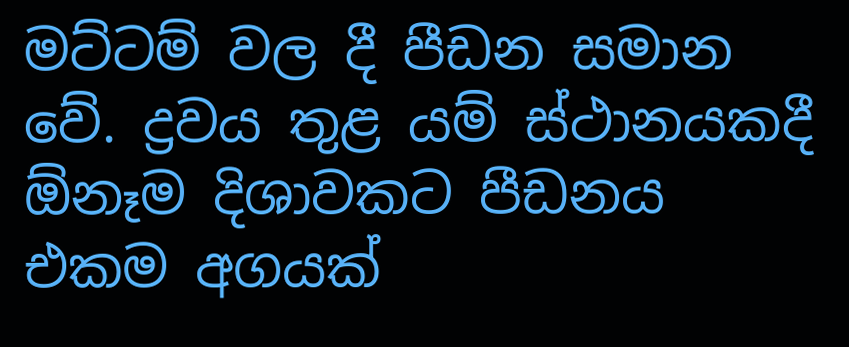මට්ටම් වල දී පීඩන සමාන වේ. ද්‍රවය තුළ යම් ස්ථානයකදී ඕනෑම දිශාවකට පීඩනය එකම අගයක්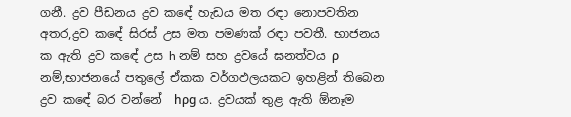ගනී. ද්‍රව පීඩනය ද්‍රව කඳේ හැඩය මත රඳා නොපවතින අතර,ද්‍රව කඳේ සිරස් උස මත පමණක් රඳා පවතී. භාජනය ක ඇති ද්‍රව කඳේ උස h නම් සහ ද්‍රවයේ ඝනත්වය ρ   නම්,භාජනයේ පතුලේ ඒකක වර්ගඵලයකට ඉහළින් තිබෙන ද්‍රව කඳේ බර වන්නේ  hρg ය. ද්‍රවයක් තුළ ඇති ඕනෑම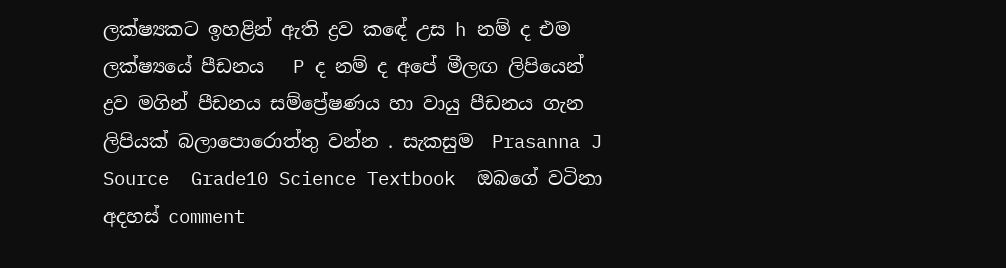ලක්ෂ්‍යකට ඉහළින් ඇති ද්‍රව කඳේ උස h නම් ද එම ලක්ෂ්‍යයේ පීඩනය   P ද නම් ද අපේ මීලඟ ලිපියෙන් ද්‍රව මගින් පීඩනය සම්ප්‍රේෂණය හා වායු පීඩනය ගැන ලිපියක් බලාපොරොත්තු වන්න . සැකසුම  Prasanna J Source  Grade10 Science Textbook  ඔබගේ වටිනා අදහස් comment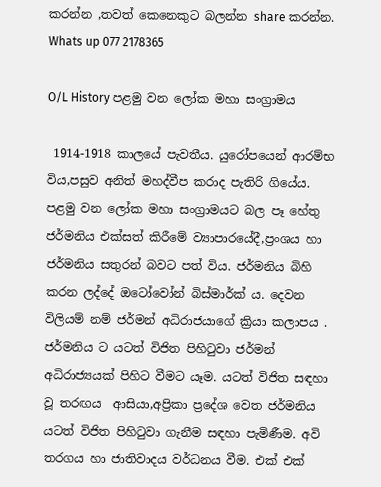කරන්න ,තවත් කෙනෙකුට බලන්න share කරන්න. Whats up 077 2178365

O/L History පළමු වන ලෝක මහා සංග්‍රාමය

 1914-1918 කාලයේ පැවතීය. යුරෝපයෙන් ආරම්භ විය,පසුව අනිත් මහද්වීප කරාද පැතිරි ගියේය. පළමු වන ලෝක මහා සංග්‍රාමයට බල පෑ හේතු ජර්මනිය එක්සත් කිරීමේ ව්‍යාපාරයේදී,ප්‍රංශය හා ජර්මනිය සතුරන් බවට පත් විය. ජර්මනිය බිහි කරන ලද්දේ ඔටෝවෝන් බිස්මාර්ක් ය. දෙවන විලියම් නම් ජර්මන් අධිරාජයාගේ ක්‍රියා කලාපය . ජර්මනිය ට යටත් විජිත පිහිටුවා ජර්මන් අධිරාජ්‍යයක් පිහිට වීමට යෑම. යටත් විජිත සඳහා වූ තරඟය  ආසියා,අප්‍රිකා ප්‍රදේශ වෙත ජර්මනිය යටත් විජිත පිහිටුවා ගැනීම සඳහා පැමිණීම. අවි තරගය හා ජාතිවාදය වර්ධනය වීම. එක් එක්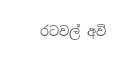රටවල් අවි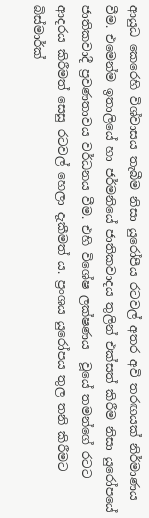ආයුධ කෙරෙහි විශ්වාසය තැබීම නිසා යුරෝපීය රටවල් අතර අවි තරඟයක් නිර්මාණය වීම. එමෙන්ම ඉතාලියේ හා ජර්මනියේ ජාතිකවාදය තුලින් එක්සත් කිරීම නිසා යුරෝපයේ ජාතිකවාදී ප්‍රවණතාවය වර්ධනය වීම. එහි විශේෂ ලක්ෂණය  වූයේ තමන්ගේ රටට ආදරය කිරීමත් සෙසු රටවල් හෙලා දැකීමත් ය. ප්‍රංශය යුරෝපය තුල තනි කිරීමට බිස්මාර්ක්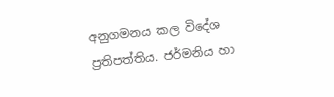අනුගමනය කල විදේශ ප්‍රතිපත්තිය. ජර්මනිය හා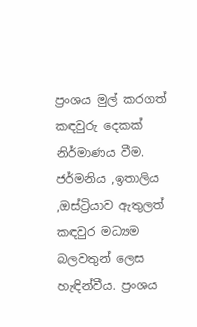ප්‍රංශය මුල් කරගත් කඳවුරු දෙකක් නිර්මාණය වීම. ජර්මනිය ,ඉතාලිය ,ඔස්ට්‍රියාව ඇතුලත් කඳවුර මධ්‍යම බලවතුන් ලෙස හැඳින්වීය. ප්‍රංශය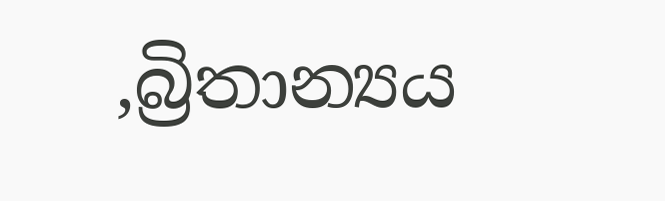,බ්‍රිතාන්‍යය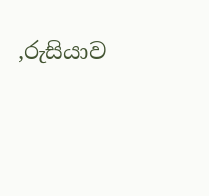,රුසියාව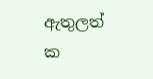ඇතුලත් ක